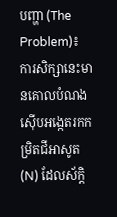បញ្ហា (The Problem)៖ ការសិក្សានេះមានគោលបំណងស៊ើបអង្កេតរកកម្រិតជីអាសូត (N) ដែលស័ក្តិ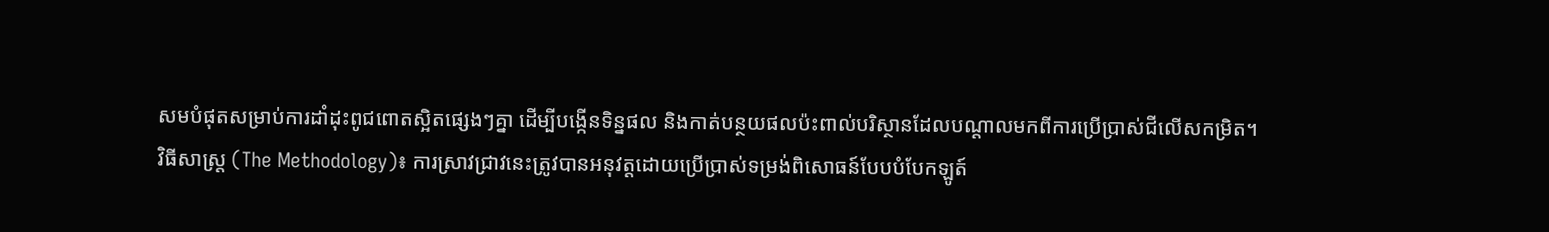សមបំផុតសម្រាប់ការដាំដុះពូជពោតស្អិតផ្សេងៗគ្នា ដើម្បីបង្កើនទិន្នផល និងកាត់បន្ថយផលប៉ះពាល់បរិស្ថានដែលបណ្តាលមកពីការប្រើប្រាស់ជីលើសកម្រិត។
វិធីសាស្ត្រ (The Methodology)៖ ការស្រាវជ្រាវនេះត្រូវបានអនុវត្តដោយប្រើប្រាស់ទម្រង់ពិសោធន៍បែបបំបែកឡូត៍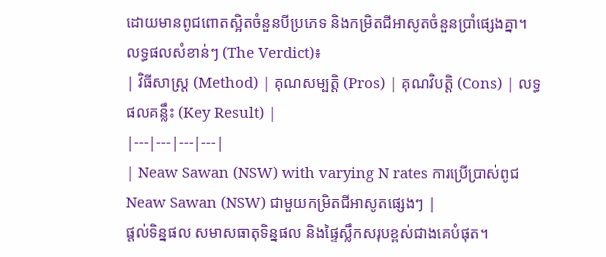ដោយមានពូជពោតស្អិតចំនួនបីប្រភេទ និងកម្រិតជីអាសូតចំនួនប្រាំផ្សេងគ្នា។
លទ្ធផលសំខាន់ៗ (The Verdict)៖
| វិធីសាស្ត្រ (Method) | គុណសម្បត្តិ (Pros) | គុណវិបត្តិ (Cons) | លទ្ធផលគន្លឹះ (Key Result) |
|---|---|---|---|
| Neaw Sawan (NSW) with varying N rates ការប្រើប្រាស់ពូជ Neaw Sawan (NSW) ជាមួយកម្រិតជីអាសូតផ្សេងៗ |
ផ្តល់ទិន្នផល សមាសធាតុទិន្នផល និងផ្ទៃស្លឹកសរុបខ្ពស់ជាងគេបំផុត។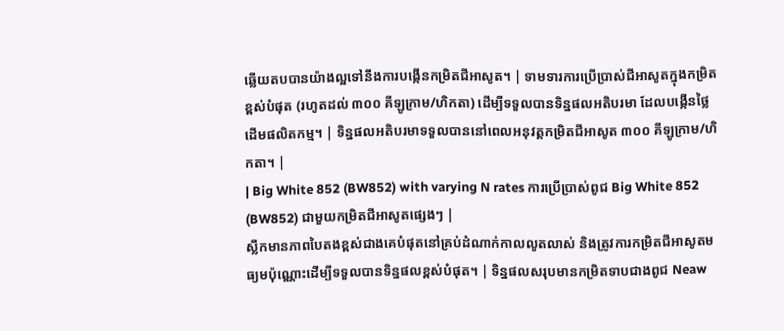ឆ្លើយតបបានយ៉ាងល្អទៅនឹងការបង្កើនកម្រិតជីអាសូត។ | ទាមទារការប្រើប្រាស់ជីអាសូតក្នុងកម្រិតខ្ពស់បំផុត (រហូតដល់ ៣០០ គីឡូក្រាម/ហិកតា) ដើម្បីទទួលបានទិន្នផលអតិបរមា ដែលបង្កើនថ្លៃដើមផលិតកម្ម។ | ទិន្នផលអតិបរមាទទួលបាននៅពេលអនុវត្តកម្រិតជីអាសូត ៣០០ គីឡូក្រាម/ហិកតា។ |
| Big White 852 (BW852) with varying N rates ការប្រើប្រាស់ពូជ Big White 852 (BW852) ជាមួយកម្រិតជីអាសូតផ្សេងៗ |
ស្លឹកមានភាពបៃតងខ្ពស់ជាងគេបំផុតនៅគ្រប់ដំណាក់កាលលូតលាស់ និងត្រូវការកម្រិតជីអាសូតមធ្យមប៉ុណ្ណោះដើម្បីទទួលបានទិន្នផលខ្ពស់បំផុត។ | ទិន្នផលសរុបមានកម្រិតទាបជាងពូជ Neaw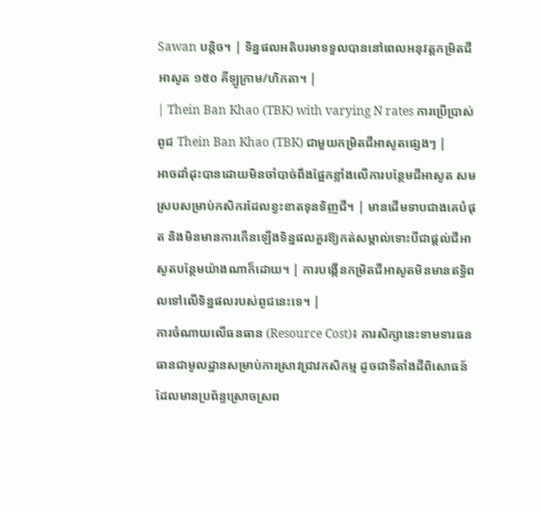Sawan បន្តិច។ | ទិន្នផលអតិបរមាទទួលបាននៅពេលអនុវត្តកម្រិតជីអាសូត ១៥០ គីឡូក្រាម/ហិកតា។ |
| Thein Ban Khao (TBK) with varying N rates ការប្រើប្រាស់ពូជ Thein Ban Khao (TBK) ជាមួយកម្រិតជីអាសូតផ្សេងៗ |
អាចដាំដុះបានដោយមិនចាំបាច់ពឹងផ្អែកខ្លាំងលើការបន្ថែមជីអាសូត សមស្របសម្រាប់កសិករដែលខ្វះខាតទុនទិញជី។ | មានដើមទាបជាងគេបំផុត និងមិនមានការកើនឡើងទិន្នផលគួរឱ្យកត់សម្គាល់ទោះបីជាផ្តល់ជីអាសូតបន្ថែមយ៉ាងណាក៏ដោយ។ | ការបង្កើនកម្រិតជីអាសូតមិនមានឥទ្ធិពលទៅលើទិន្នផលរបស់ពូជនេះទេ។ |
ការចំណាយលើធនធាន (Resource Cost)៖ ការសិក្សានេះទាមទារធនធានជាមូលដ្ឋានសម្រាប់ការស្រាវជ្រាវកសិកម្ម ដូចជាទីតាំងដីពិសោធន៍ដែលមានប្រព័ន្ធស្រោចស្រព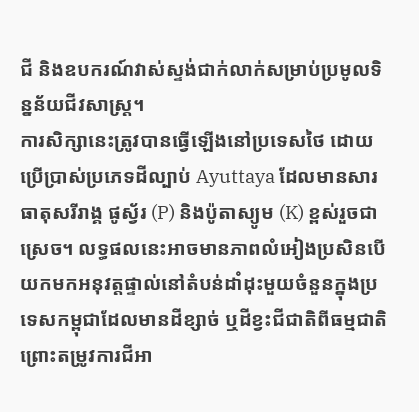ជី និងឧបករណ៍វាស់ស្ទង់ជាក់លាក់សម្រាប់ប្រមូលទិន្នន័យជីវសាស្ត្រ។
ការសិក្សានេះត្រូវបានធ្វើឡើងនៅប្រទេសថៃ ដោយប្រើប្រាស់ប្រភេទដីល្បាប់ Ayuttaya ដែលមានសារធាតុសរីរាង្គ ផូស្វ័រ (P) និងប៉ូតាស្យូម (K) ខ្ពស់រួចជាស្រេច។ លទ្ធផលនេះអាចមានភាពលំអៀងប្រសិនបើយកមកអនុវត្តផ្ទាល់នៅតំបន់ដាំដុះមួយចំនួនក្នុងប្រទេសកម្ពុជាដែលមានដីខ្សាច់ ឬដីខ្វះជីជាតិពីធម្មជាតិ ព្រោះតម្រូវការជីអា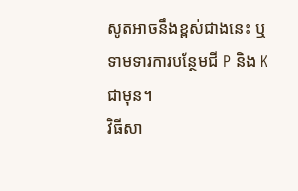សូតអាចនឹងខ្ពស់ជាងនេះ ឬទាមទារការបន្ថែមជី P និង K ជាមុន។
វិធីសា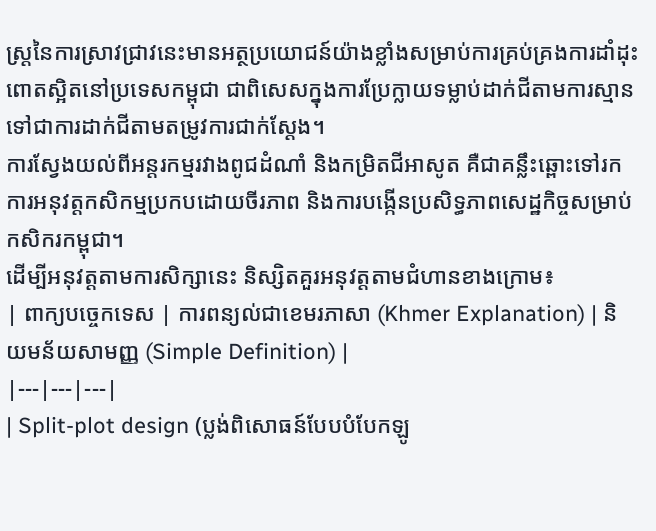ស្ត្រនៃការស្រាវជ្រាវនេះមានអត្ថប្រយោជន៍យ៉ាងខ្លាំងសម្រាប់ការគ្រប់គ្រងការដាំដុះពោតស្អិតនៅប្រទេសកម្ពុជា ជាពិសេសក្នុងការប្រែក្លាយទម្លាប់ដាក់ជីតាមការស្មានទៅជាការដាក់ជីតាមតម្រូវការជាក់ស្តែង។
ការស្វែងយល់ពីអន្តរកម្មរវាងពូជដំណាំ និងកម្រិតជីអាសូត គឺជាគន្លឹះឆ្ពោះទៅរកការអនុវត្តកសិកម្មប្រកបដោយចីរភាព និងការបង្កើនប្រសិទ្ធភាពសេដ្ឋកិច្ចសម្រាប់កសិករកម្ពុជា។
ដើម្បីអនុវត្តតាមការសិក្សានេះ និស្សិតគួរអនុវត្តតាមជំហានខាងក្រោម៖
| ពាក្យបច្ចេកទេស | ការពន្យល់ជាខេមរភាសា (Khmer Explanation) | និយមន័យសាមញ្ញ (Simple Definition) |
|---|---|---|
| Split-plot design (ប្លង់ពិសោធន៍បែបបំបែកឡូ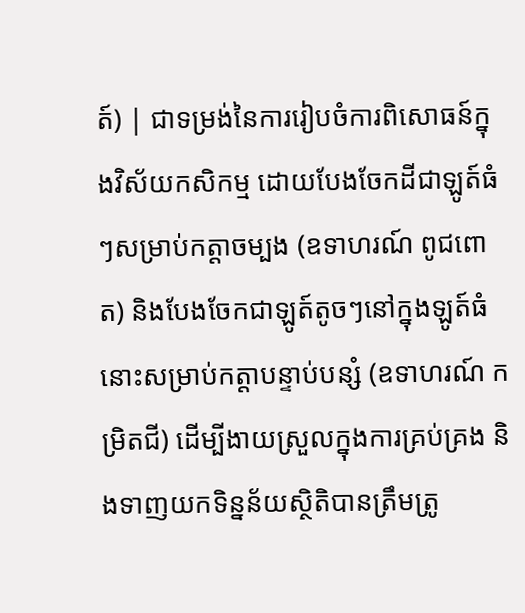ត៍) | ជាទម្រង់នៃការរៀបចំការពិសោធន៍ក្នុងវិស័យកសិកម្ម ដោយបែងចែកដីជាឡូត៍ធំៗសម្រាប់កត្តាចម្បង (ឧទាហរណ៍ ពូជពោត) និងបែងចែកជាឡូត៍តូចៗនៅក្នុងឡូត៍ធំនោះសម្រាប់កត្តាបន្ទាប់បន្សំ (ឧទាហរណ៍ កម្រិតជី) ដើម្បីងាយស្រួលក្នុងការគ្រប់គ្រង និងទាញយកទិន្នន័យស្ថិតិបានត្រឹមត្រូ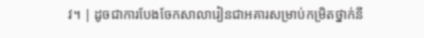វ។ | ដូចជាការបែងចែកសាលារៀនជាអគារសម្រាប់កម្រិតថ្នាក់នី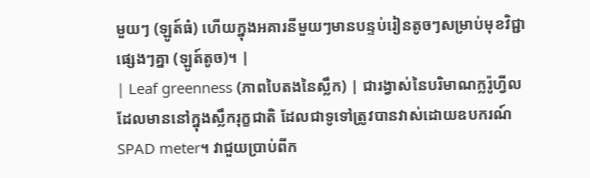មួយៗ (ឡូត៍ធំ) ហើយក្នុងអគារនីមួយៗមានបន្ទប់រៀនតូចៗសម្រាប់មុខវិជ្ជាផ្សេងៗគ្នា (ឡូត៍តូច)។ |
| Leaf greenness (ភាពបៃតងនៃស្លឹក) | ជារង្វាស់នៃបរិមាណក្លរ៉ូហ្វីលដែលមាននៅក្នុងស្លឹករុក្ខជាតិ ដែលជាទូទៅត្រូវបានវាស់ដោយឧបករណ៍ SPAD meter។ វាជួយប្រាប់ពីក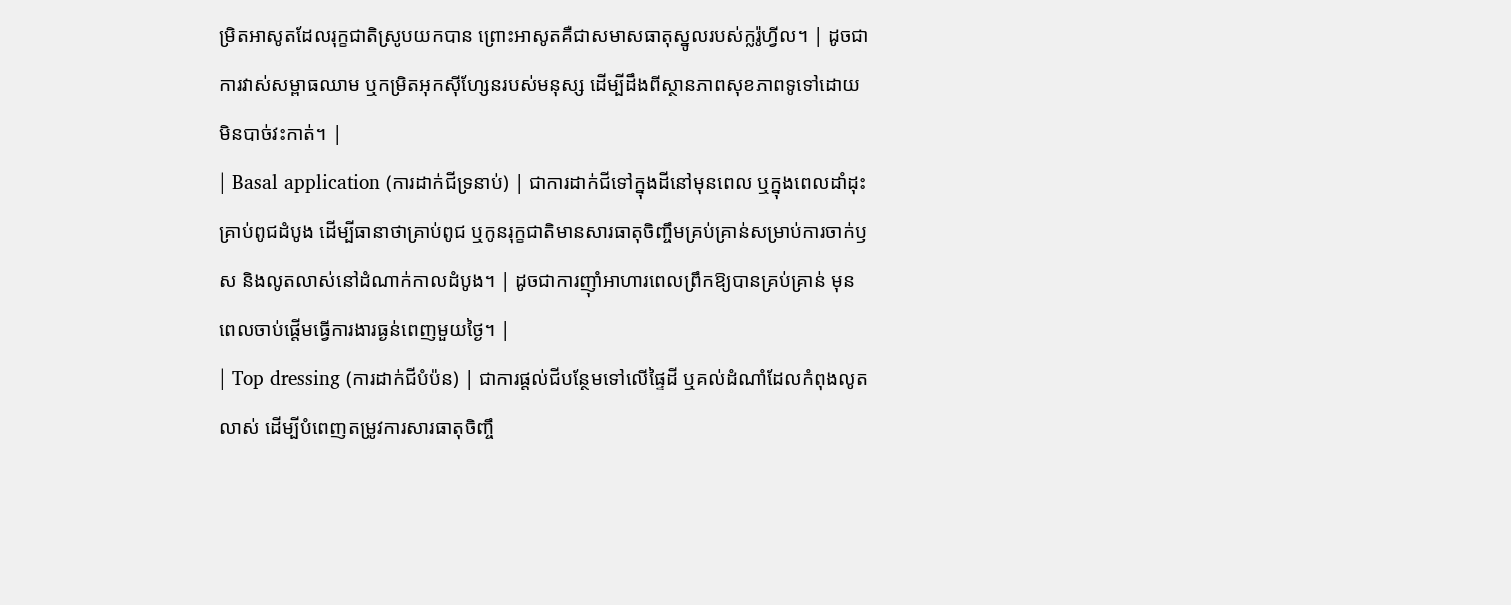ម្រិតអាសូតដែលរុក្ខជាតិស្រូបយកបាន ព្រោះអាសូតគឺជាសមាសធាតុស្នូលរបស់ក្លរ៉ូហ្វីល។ | ដូចជាការវាស់សម្ពាធឈាម ឬកម្រិតអុកស៊ីហ្សែនរបស់មនុស្ស ដើម្បីដឹងពីស្ថានភាពសុខភាពទូទៅដោយមិនបាច់វះកាត់។ |
| Basal application (ការដាក់ជីទ្រនាប់) | ជាការដាក់ជីទៅក្នុងដីនៅមុនពេល ឬក្នុងពេលដាំដុះគ្រាប់ពូជដំបូង ដើម្បីធានាថាគ្រាប់ពូជ ឬកូនរុក្ខជាតិមានសារធាតុចិញ្ចឹមគ្រប់គ្រាន់សម្រាប់ការចាក់ឫស និងលូតលាស់នៅដំណាក់កាលដំបូង។ | ដូចជាការញ៉ាំអាហារពេលព្រឹកឱ្យបានគ្រប់គ្រាន់ មុនពេលចាប់ផ្តើមធ្វើការងារធ្ងន់ពេញមួយថ្ងៃ។ |
| Top dressing (ការដាក់ជីបំប៉ន) | ជាការផ្តល់ជីបន្ថែមទៅលើផ្ទៃដី ឬគល់ដំណាំដែលកំពុងលូតលាស់ ដើម្បីបំពេញតម្រូវការសារធាតុចិញ្ចឹ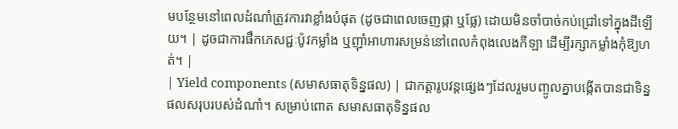មបន្ថែមនៅពេលដំណាំត្រូវការវាខ្លាំងបំផុត (ដូចជាពេលចេញផ្កា ឬផ្លែ) ដោយមិនចាំបាច់កប់ជ្រៅទៅក្នុងដីឡើយ។ | ដូចជាការផឹកភេសជ្ជៈប៉ូវកម្លាំង ឬញ៉ាំអាហារសម្រន់នៅពេលកំពុងលេងកីឡា ដើម្បីរក្សាកម្លាំងកុំឱ្យហត់។ |
| Yield components (សមាសធាតុទិន្នផល) | ជាកត្តារូបវន្តផ្សេងៗដែលរួមបញ្ចូលគ្នាបង្កើតបានជាទិន្នផលសរុបរបស់ដំណាំ។ សម្រាប់ពោត សមាសធាតុទិន្នផល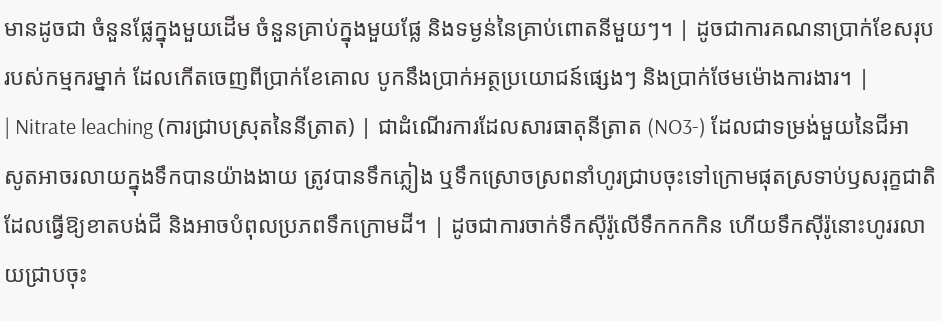មានដូចជា ចំនួនផ្លែក្នុងមួយដើម ចំនួនគ្រាប់ក្នុងមួយផ្លែ និងទម្ងន់នៃគ្រាប់ពោតនីមួយៗ។ | ដូចជាការគណនាប្រាក់ខែសរុបរបស់កម្មករម្នាក់ ដែលកើតចេញពីប្រាក់ខែគោល បូកនឹងប្រាក់អត្ថប្រយោជន៍ផ្សេងៗ និងប្រាក់ថែមម៉ោងការងារ។ |
| Nitrate leaching (ការជ្រាបស្រុតនៃនីត្រាត) | ជាដំណើរការដែលសារធាតុនីត្រាត (NO3-) ដែលជាទម្រង់មួយនៃជីអាសូតអាចរលាយក្នុងទឹកបានយ៉ាងងាយ ត្រូវបានទឹកភ្លៀង ឬទឹកស្រោចស្រពនាំហូរជ្រាបចុះទៅក្រោមផុតស្រទាប់ឫសរុក្ខជាតិ ដែលធ្វើឱ្យខាតបង់ជី និងអាចបំពុលប្រភពទឹកក្រោមដី។ | ដូចជាការចាក់ទឹកស៊ីរ៉ូលើទឹកកកកិន ហើយទឹកស៊ីរ៉ូនោះហូររលាយជ្រាបចុះ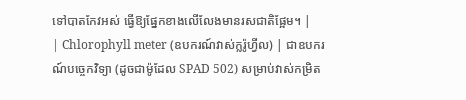ទៅបាតកែវអស់ ធ្វើឱ្យផ្នែកខាងលើលែងមានរសជាតិផ្អែម។ |
| Chlorophyll meter (ឧបករណ៍វាស់ក្លរ៉ូហ្វីល) | ជាឧបករណ៍បច្ចេកវិទ្យា (ដូចជាម៉ូដែល SPAD 502) សម្រាប់វាស់កម្រិត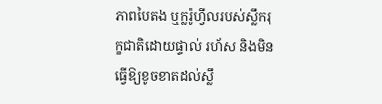ភាពបៃតង ឬក្លរ៉ូហ្វីលរបស់ស្លឹករុក្ខជាតិដោយផ្ទាល់ រហ័ស និងមិនធ្វើឱ្យខូចខាតដល់ស្លឹ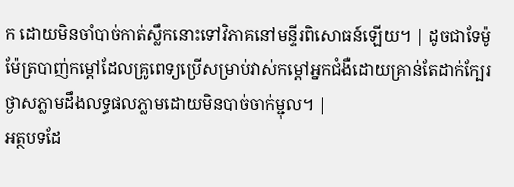ក ដោយមិនចាំបាច់កាត់ស្លឹកនោះទៅវិភាគនៅមន្ទីរពិសោធន៍ឡើយ។ | ដូចជាទែម៉ូម៉ែត្របាញ់កម្តៅដែលគ្រូពេទ្យប្រើសម្រាប់វាស់កម្តៅអ្នកជំងឺដោយគ្រាន់តែដាក់ក្បែរថ្ងាសភ្លាមដឹងលទ្ធផលភ្លាមដោយមិនបាច់ចាក់ម្ជុល។ |
អត្ថបទដែ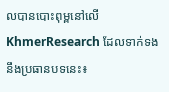លបានបោះពុម្ពនៅលើ KhmerResearch ដែលទាក់ទងនឹងប្រធានបទនេះ៖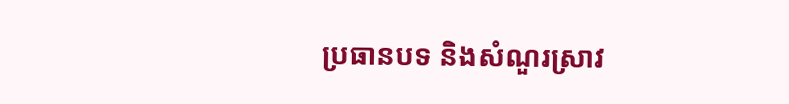ប្រធានបទ និងសំណួរស្រាវ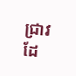ជ្រាវដែ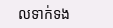លទាក់ទង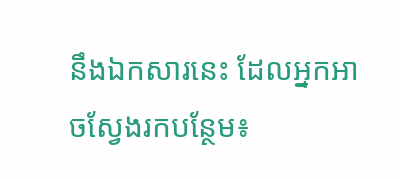នឹងឯកសារនេះ ដែលអ្នកអាចស្វែងរកបន្ថែម៖